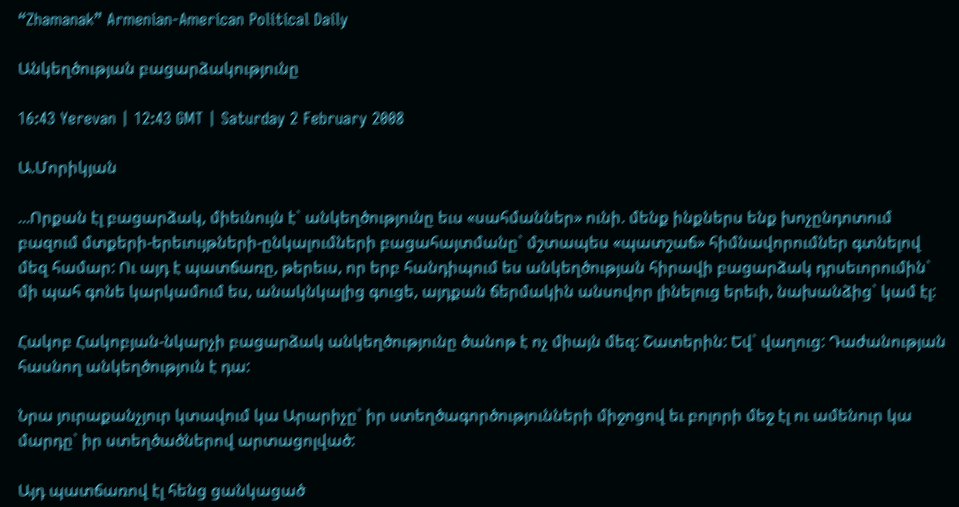“Zhamanak” Armenian-American Political Daily

Անկեղծության բացարձակությունը

16:43 Yerevan | 12:43 GMT | Saturday 2 February 2008

Ա.Մորիկյան

...Որքան էլ բացարձակ, միեւնույն է` անկեղծությունը եւս «սահմաններ» ունի. մենք ինքներս ենք խոչընդոտում բազում մտքերի-երեւույթների-ընկալումների բացահայտմանը` մշտապես «պատշաճ» հիմնավորումներ գտնելով մեզ համար: Ու այդ է պատճառը, թերեւս, որ երբ հանդիպում ես անկեղծության հիրավի բացարձակ դրսեւորումին` մի պահ գոնե կարկամում ես, անակնկալից գուցե, այդքան ճերմակին անսովոր լինելուց երեւի, նախանձից` կամ էլ:

Հակոբ Հակոբյան-նկարչի բացարձակ անկեղծությունը ծանոթ է ոչ միայն մեզ: Շատերին: Եվ` վաղուց: Դաժանության հասնող անկեղծություն է դա:

Նրա յուրաքանչյուր կտավում կա Արարիչը` իր ստեղծագործությունների միջոցով եւ բոլորի մեջ էլ ու ամենուր կա մարդը` իր ստեղծածներով արտացոլված:

Այդ պատճառով էլ հենց ցանկացած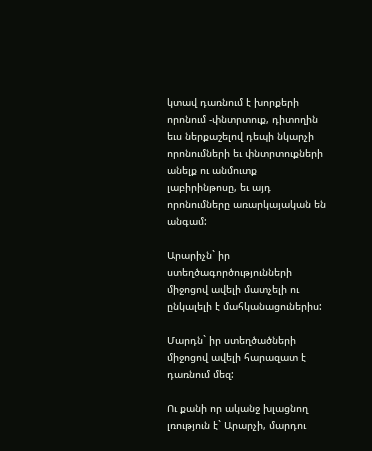կտավ դառնում է խորքերի որոնում -փնտրտուք, դիտողին եւս ներքաշելով դեպի նկարչի որոնումների եւ փնտրտուքների անելք ու անմուտք լաբիրինթոսը, եւ այդ որոնումները առարկայական են անգամ:

Արարիչն` իր ստեղծագործությունների միջոցով ավելի մատչելի ու ընկալելի է մահկանացուներիս:

Մարդն` իր ստեղծածների միջոցով ավելի հարազատ է դառնում մեզ:

Ու քանի որ ականջ խլացնող լռություն է` Արարչի, մարդու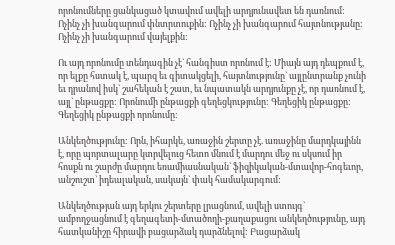որոնումները ցանկացած կտավում ավելի արդյունավետ են դառնում: Ոչինչ չի խանգարում փնտրտուքին: Ոչինչ չի խանգարում հայտնությանը: Ոչինչ չի խանգարում վայելքին:

Ու այդ որոնումը տենդագին չէ` հանգիստ որոնում է: Միայն այդ դեպքում է, որ ելքը հստակ է, պարզ եւ գիտակցելի, հայտնությունը` այլընտրանք չունի եւ դրանով իսկ` շահեկան է շատ, եւ նպատակն արդյունքը չէ, որ դառնում է, այլ` ընթացքը: Որոնումի ընթացքի գեղեցկությունը: Գեղեցիկ ընթացքը: Գեղեցիկ ընթացքի որոնումը:

Անկեղծությունը: Որն, իհարկե, առաջին շերտը չէ. առաջինը մարդկայինն է, որը պորտալարը կտրվելուց հետո մնում է մարդու մեջ ու սկսում իր հոսքն ու շարժը մարդու եռամիասնական` ֆիզիկական-մտավոր-հոգեւոր, անշուշտ` իդեալական, սակայն` փակ համակարգում:

Անկեղծության այդ երկու շերտերը լրացնում, ավելի ստույգ` ամբողջացնում է գեղագետի-մտածողի-քաղաքացու անկեղծությունը, այդ հատկանիշը հիրավի բացարձակ դարձնելով: Բացարձակ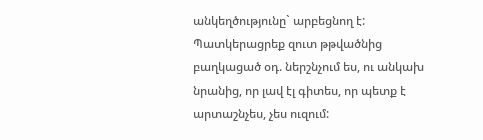անկեղծությունը` արբեցնող է: Պատկերացրեք զուտ թթվածնից բաղկացած օդ. ներշնչում ես, ու անկախ նրանից, որ լավ էլ գիտես, որ պետք է արտաշնչես, չես ուզում: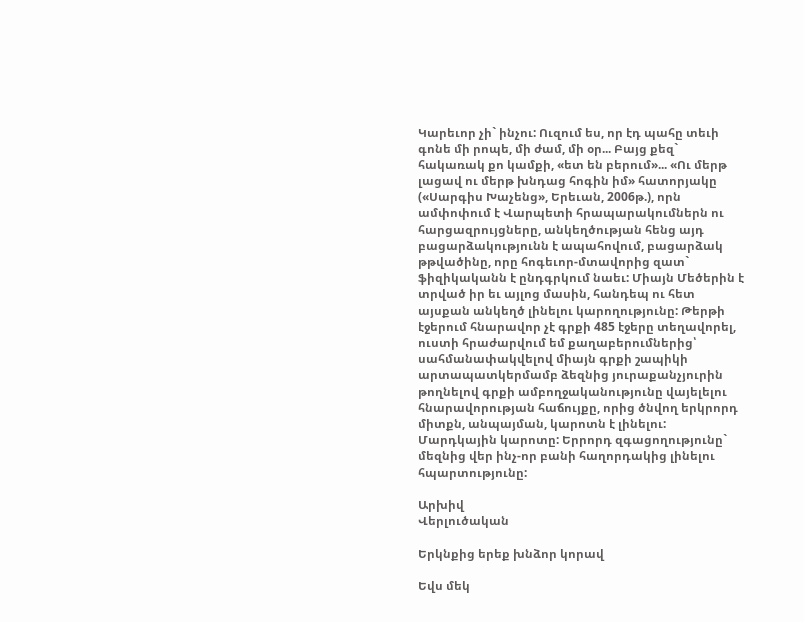Կարեւոր չի` ինչու: Ուզում ես, որ էդ պահը տեւի գոնե մի րոպե, մի ժամ, մի օր... Բայց քեզ` հակառակ քո կամքի, «ետ են բերում»... «Ու մերթ լացավ ու մերթ խնդաց հոգին իմ» հատորյակը («Սարգիս Խաչենց», Երեւան, 2006թ.), որն ամփոփում է Վարպետի հրապարակումներն ու հարցազրույցները, անկեղծության հենց այդ բացարձակությունն է ապահովում, բացարձակ թթվածինը, որը հոգեւոր-մտավորից զատ` ֆիզիկականն է ընդգրկում նաեւ: Միայն Մեծերին է տրված իր եւ այլոց մասին, հանդեպ ու հետ այսքան անկեղծ լինելու կարողությունը: Թերթի էջերում հնարավոր չէ գրքի 485 էջերը տեղավորել, ուստի հրաժարվում եմ քաղաբերումներից՝ սահմանափակվելով միայն գրքի շապիկի արտապատկերմամբ ձեզնից յուրաքանչյուրին թողնելով գրքի ամբողջականությունը վայելելու հնարավորության հաճույքը, որից ծնվող երկրորդ միտքն, անպայման, կարոտն է լինելու: Մարդկային կարոտը: Երրորդ զգացողությունը` մեզնից վեր ինչ-որ բանի հաղորդակից լինելու հպարտությունը:

Արխիվ
Վերլուծական

Երկնքից երեք խնձոր կորավ

Եվս մեկ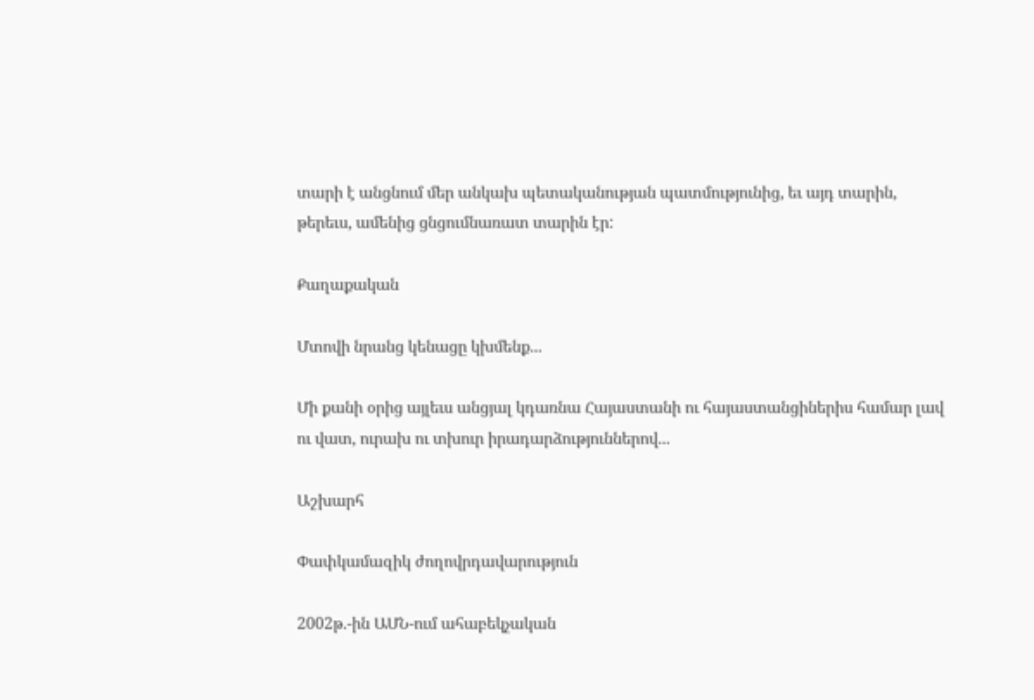տարի է անցնում մեր անկախ պետականության պատմությունից, եւ այդ տարին, թերեւս, ամենից ցնցումնառատ տարին էր:

Քաղաքական

Մտովի նրանց կենացը կխմենք...

Մի քանի օրից այլեւս անցյալ կդառնա Հայաստանի ու հայաստանցիներիս համար լավ ու վատ, ուրախ ու տխուր իրադարձություններով...

Աշխարհ

Փափկամազիկ ժողովրդավարություն

2002թ.-ին ԱՄՆ-ում ահաբեկչական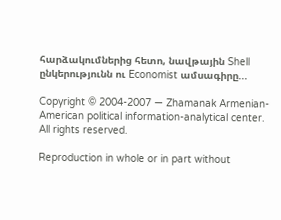հարձակումներից հետո, նավթային Shell ընկերությունն ու Economist ամսագիրը...

Copyright © 2004-2007 — Zhamanak Armenian-American political information-analytical center. All rights reserved.

Reproduction in whole or in part without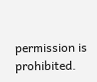permission is prohibited.